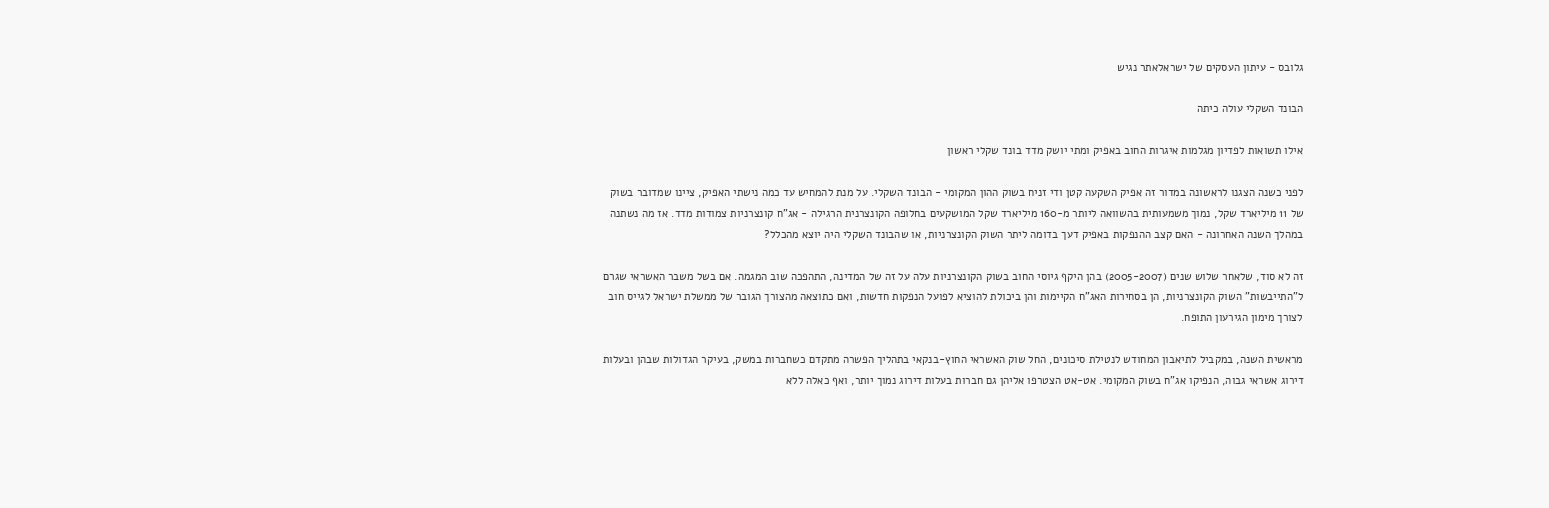גלובס - עיתון העסקים של ישראלאתר נגיש

הבונד השקלי עולה כיתה

אילו תשואות לפדיון מגלמות איגרות החוב באפיק ומתי יושק מדד בונד שקלי ראשון

לפני כשנה הצגנו לראשונה במדור זה אפיק השקעה קטן ודי זניח בשוק ההון המקומי - הבונד השקלי. על מנת להמחיש עד כמה נישתי האפיק, ציינו שמדובר בשוק של 11 מיליארד שקל, נמוך משמעותית בהשוואה ליותר מ-160 מיליארד שקל המושקעים בחלופה הקונצרנית הרגילה - אג"ח קונצרניות צמודות מדד. אז מה נשתנה במהלך השנה האחרונה - האם קצב ההנפקות באפיק דעך בדומה ליתר השוק הקונצרניות, או שהבונד השקלי היה יוצא מהכלל?

זה לא סוד, שלאחר שלוש שנים (2005-2007) בהן היקף גיוסי החוב בשוק הקונצרניות עלה על זה של המדינה, התהפכה שוב המגמה. אם בשל משבר האשראי שגרם ל"התייבשות" השוק הקונצרניות, הן בסחירות האג"ח הקיימות והן ביכולת להוציא לפועל הנפקות חדשות, ואם כתוצאה מהצורך הגובר של ממשלת ישראל לגייס חוב לצורך מימון הגירעון התופח.

מראשית השנה, במקביל לתיאבון המחודש לנטילת סיכונים, החל שוק האשראי החוץ-בנקאי בתהליך הפשרה מתקדם כשחברות במשק, בעיקר הגדולות שבהן ובעלות דירוג אשראי גבוה, הנפיקו אג"ח בשוק המקומי. אט-אט הצטרפו אליהן גם חברות בעלות דירוג נמוך יותר, ואף כאלה ללא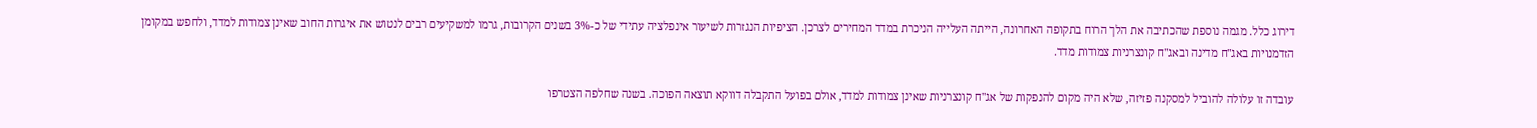דירוג כלל. מגמה נוספת שהכתיבה את הלך הרוח בתקופה האחרונה, הייתה העלייה הניכרת במדד המחירים לצרכן. הציפיות הנגזרות לשיעור אינפלציה עתידי של כ-3% בשנים הקרובות, גרמו למשקיעים רבים לנטוש את איגרות החוב שאינן צמודות למדד, ולחפש במקומן הזדמנויות באג"ח מדינה ובאג"ח קונצרניות צמודות מדד.

עובדה זו עלולה להוביל למסקנה פזיזה, שלא היה מקום להנפקות של אג"ח קונצרניות שאינן צמודות למדד, אולם בפועל התקבלה דווקא תוצאה הפוכה. בשנה שחלפה הצטרפו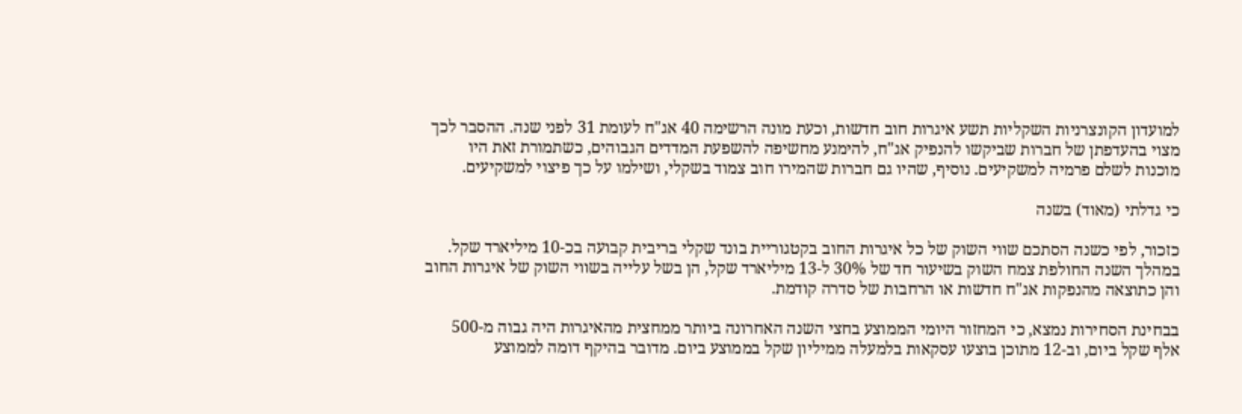למועדון הקונצרניות השקליות תשע איגרות חוב חדשות, וכעת מונה הרשימה 40 אג"ח לעומת 31 לפני שנה. ההסבר לכך מצוי בהעדפתן של חברות שביקשו להנפיק אג"ח, להימנע מחשיפה להשפעת המדדים הגבוהים, כשתמורת זאת היו מוכנות לשלם פרמיה למשקיעים. נוסיף, שהיו גם חברות שהמירו חוב צמוד בשקלי, ושילמו על כך פיצוי למשקיעים.

כי גדלתי (מאוד) בשנה

כזכור, לפי כשנה הסתכם שווי השוק של כל איגרות החוב בקטגוריית בונד שקלי בריבית קבועה בכ-10 מיליארד שקל. במהלך השנה החולפת צמח השוק בשיעור חד של 30% ל-13 מיליארד שקל, הן בשל עלייה בשווי השוק של איגרות החוב והן כתוצאה מהנפקות אג"ח חדשות או הרחבות של סדרה קודמת.

בבחינת הסחירות נמצא, כי המחזור היומי הממוצע בחצי השנה האחרונה ביותר ממחצית מהאיגרות היה גבוה מ-500 אלף שקל ביום, וב-12 מתוכן בוצעו עסקאות בלמעלה ממיליון שקל בממוצע ביום. מדובר בהיקף דומה לממוצע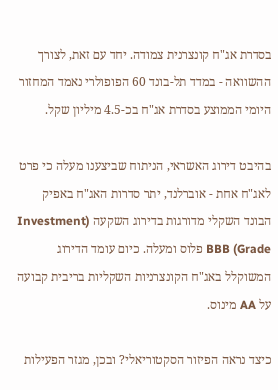בסדרת אג"ח קונצרנית צמודה. יחד עם זאת, לצורך ההשוואה - במדד תל-בונד 60 הפופולרי נאמד המחזור היומי הממוצע בסדרת אג"ח בכ-4.5 מיליון שקל.

בהיבט דירוג האשראי, הניתוח שביצענו מעלה כי פרט לאג"ח אחת - אוברלנד, יתר סדרות האג"ח באפיק הבונד השקלי מדורגות בדירוג השקעה (Investment Grade) BBB פלוס ומעלה. כיום עומד הדירוג המשוקלל באג"ח הקונצרניות השקליות בריבית קבועה על AA מינוס.

כיצד נראה הפיזור הסקטוריאלי? ובכן, מגזר הפעילות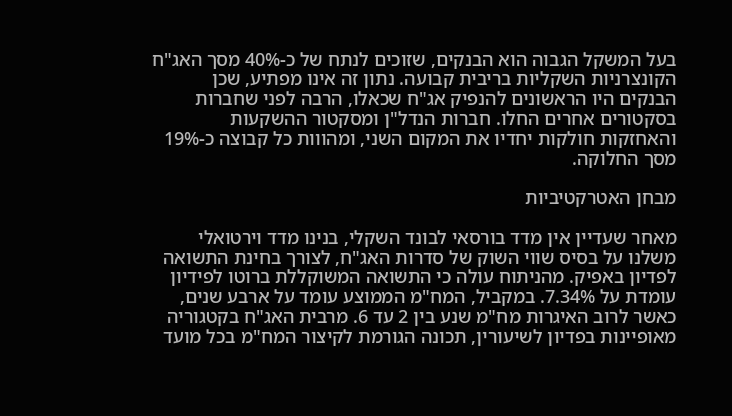בעל המשקל הגבוה הוא הבנקים, שזוכים לנתח של כ-40% מסך האג"ח הקונצרניות השקליות בריבית קבועה. נתון זה אינו מפתיע, שכן הבנקים היו הראשונים להנפיק אג"ח שכאלו, הרבה לפני שחברות בסקטורים אחרים החלו. חברות הנדל"ן ומסקטור ההשקעות והאחזקות חולקות יחדיו את המקום השני, ומהווות כל קבוצה כ-19% מסך החלוקה.

מבחן האטרקטיביות

מאחר שעדיין אין מדד בורסאי לבונד השקלי, בנינו מדד וירטואלי משלנו על בסיס שווי השוק של סדרות האג"ח, לצורך בחינת התשואה לפדיון באפיק. מהניתוח עולה כי התשואה המשוקללת ברוטו לפידיון עומדת על 7.34%. במקביל, המח"מ הממוצע עומד על ארבע שנים, כאשר לרוב האיגרות מח"מ שנע בין 2 עד 6. מרבית האג"ח בקטגוריה מאופיינות בפדיון לשיעורין, תכונה הגורמת לקיצור המח"מ בכל מועד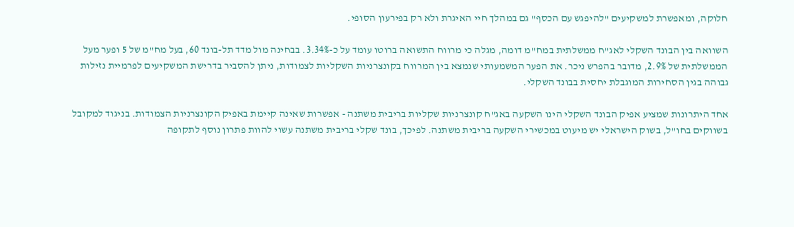חלוקה, ומאפשרת למשקיעים "להיפגש עם הכסף" גם במהלך חיי האיגרת ולא רק בפירעון הסופי.

השוואה בין הבונד השקלי לאג"ח ממשלתית במח"מ דומה, מגלה כי מרווח התשואה ברוטו עומד על כ-3.34%. בבחינה מול מדד תל-בונד 60, בעל מח"מ של 5 ופער מעל הממשלתית של 2.9%, מדובר בהפרש ניכר. את הפער המשמעותי שנמצא בין המרווח בקונצרניות השקליות לצמודות, ניתן להסביר בדרישת המשקיעים לפרמיית נזילות גבוהה בגין הסחירות המוגבלת יחסית בבונד השקלי.

אחד היתרונות שמציע אפיק הבונד השקלי הינו השקעה באג"ח קונצרניות שקליות בריבית משתנה - אפשרות שאינה קיימת באפיק הקונצרניות הצמודות. בניגוד למקובל בשווקים בחו"ל, בשוק הישראלי יש מיעוט במכשירי השקעה בריבית משתנה. לפיכך, בונד שקלי בריבית משתנה עשוי להוות פתרון נוסף לתקופה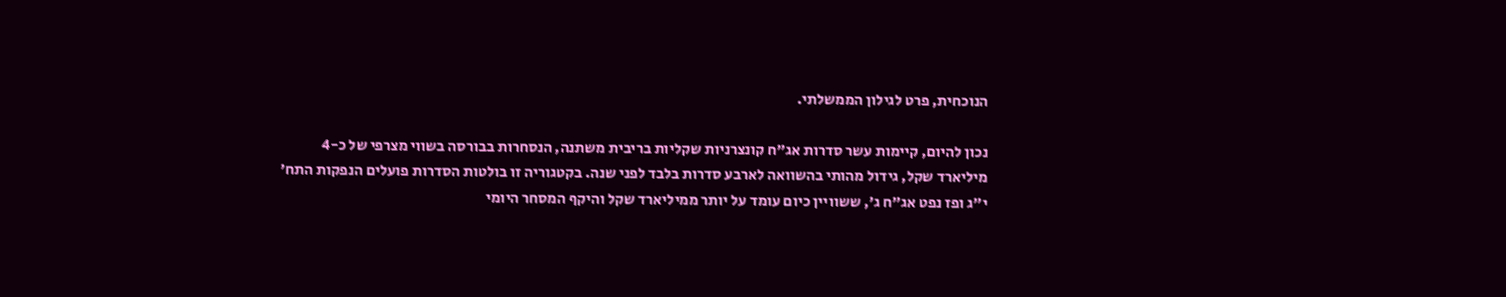הנוכחית, פרט לגילון הממשלתי.

נכון להיום, קיימות עשר סדרות אג"ח קונצרניות שקליות בריבית משתנה, הנסחרות בבורסה בשווי מצרפי של כ-4 מיליארד שקל, גידול מהותי בהשוואה לארבע סדרות בלבד לפני שנה. בקטגוריה זו בולטות הסדרות פועלים הנפקות התח' י"ג ופז נפט אג"ח ג', ששוויין כיום עומד על יותר ממיליארד שקל והיקף המסחר היומי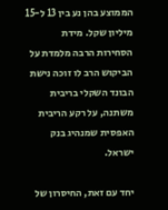הממוצע בהן נע בין 13 ל-15 מיליון שקל. מידת הסחירות הרבה מלמדת על הביקוש הרב לו זוכה נישת הבונד השקלי בריבית משתנה, על רקע הריבית האפסית שמנהיג בנק ישראל.

יחד עם זאת, החיסרון של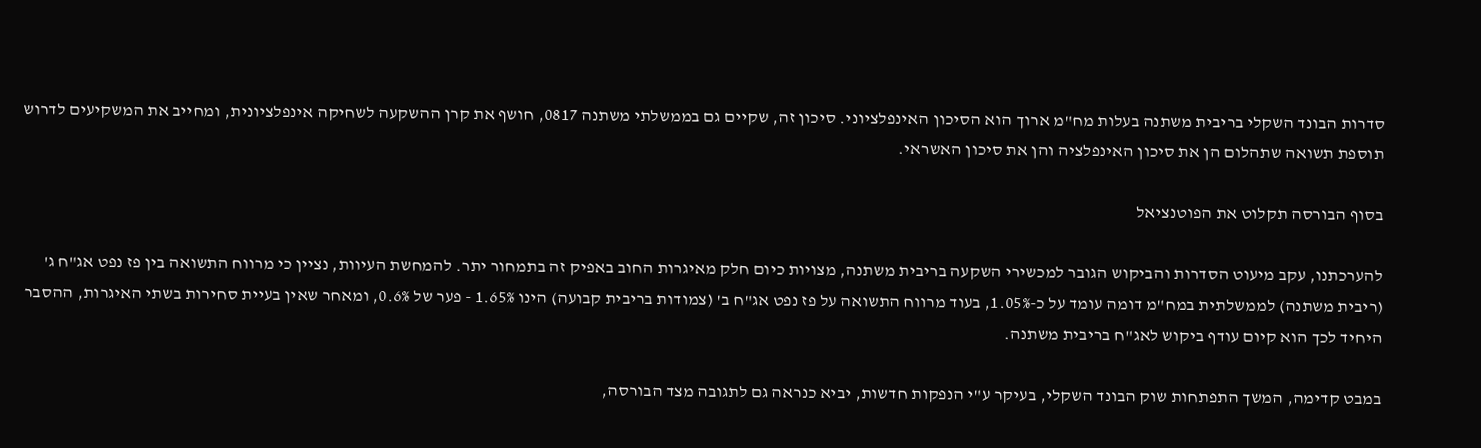סדרות הבונד השקלי בריבית משתנה בעלות מח"מ ארוך הוא הסיכון האינפלציוני. סיכון זה, שקיים גם בממשלתי משתנה 0817, חושף את קרן ההשקעה לשחיקה אינפלציונית, ומחייב את המשקיעים לדרוש תוספת תשואה שתהלום הן את סיכון האינפלציה והן את סיכון האשראי.

בסוף הבורסה תקלוט את הפוטנציאל

להערכתנו, עקב מיעוט הסדרות והביקוש הגובר למכשירי השקעה בריבית משתנה, מצויות כיום חלק מאיגרות החוב באפיק זה בתמחור יתר. להמחשת העיוות, נציין כי מרווח התשואה בין פז נפט אג"ח ג' (ריבית משתנה) לממשלתית במח"מ דומה עומד על כ-1.05%, בעוד מרווח התשואה על פז נפט אג"ח ב' (צמודות בריבית קבועה) הינו 1.65% - פער של 0.6%, ומאחר שאין בעיית סחירות בשתי האיגרות, ההסבר היחיד לכך הוא קיום עודף ביקוש לאג"ח בריבית משתנה.

במבט קדימה, המשך התפתחות שוק הבונד השקלי, בעיקר ע"י הנפקות חדשות, יביא כנראה גם לתגובה מצד הבורסה,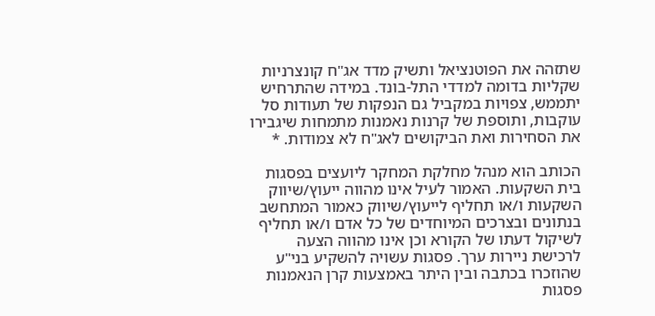שתזהה את הפוטנציאל ותשיק מדד אג"ח קונצרניות שקליות בדומה למדדי התל-בונד. במידה שהתרחיש יתממש, צפויות במקביל גם הנפקות של תעודות סל עוקבות, ותוספת של קרנות נאמנות מתמחות שיגבירו את הסחירות ואת הביקושים לאג"ח לא צמודות. *

הכותב הוא מנהל מחלקת המחקר ליועצים בפסגות בית השקעות. האמור לעיל אינו מהווה ייעוץ/שיווק השקעות ו/או תחליף לייעוץ/שיווק כאמור המתחשב בנתונים ובצרכים המיוחדים של כל אדם ו/או תחליף לשיקול דעתו של הקורא וכן אינו מהווה הצעה לרכישת ניירות ערך. פסגות עשויה להשקיע בני"ע שהוזכרו בכתבה ובין היתר באמצעות קרן הנאמנות פסגות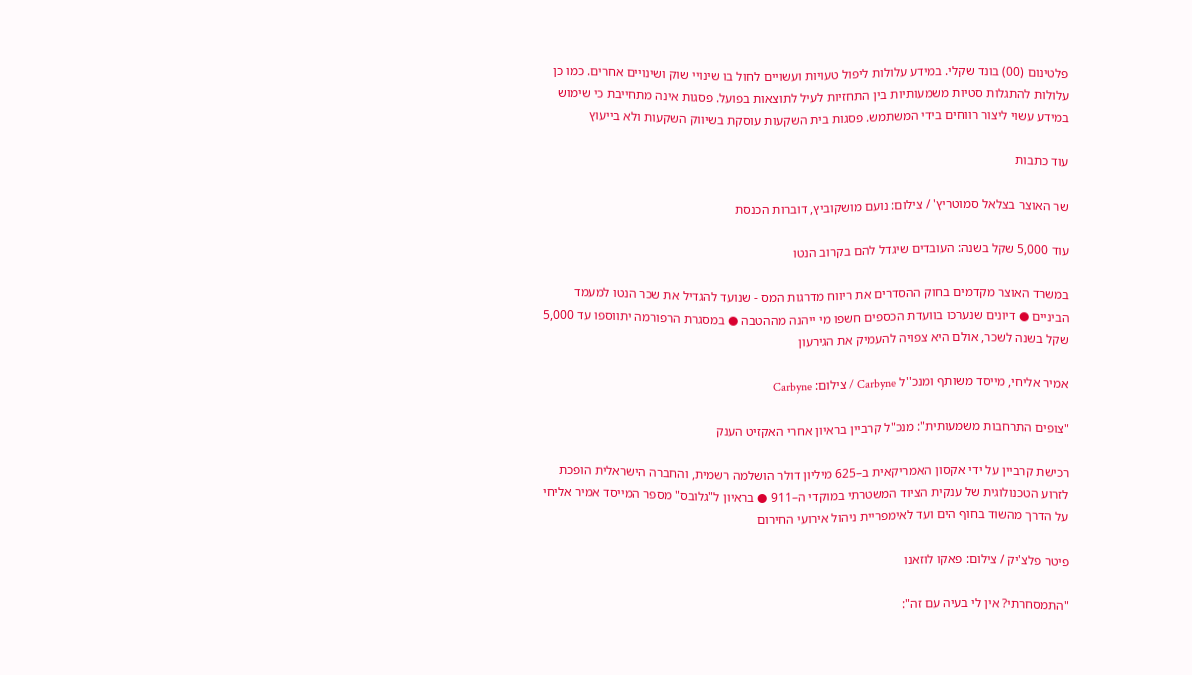פלטינום (00) בונד שקלי. במידע עלולות ליפול טעויות ועשויים לחול בו שינויי שוק ושינויים אחרים. כמו כן עלולות להתגלות סטיות משמעותיות בין התחזיות לעיל לתוצאות בפועל. פסגות אינה מתחייבת כי שימוש במידע עשוי ליצור רווחים בידי המשתמש. פסגות בית השקעות עוסקת בשיווק השקעות ולא בייעוץ

עוד כתבות

שר האוצר בצלאל סמוטריץ' / צילום: נועם מושקוביץ, דוברות הכנסת

עוד 5,000 שקל בשנה: העובדים שיגדל להם בקרוב הנטו

במשרד האוצר מקדמים בחוק ההסדרים את ריווח מדרגות המס - שנועד להגדיל את שכר הנטו למעמד הביניים ● דיונים שנערכו בוועדת הכספים חשפו מי ייהנה מההטבה ● במסגרת הרפורמה יתווספו עד 5,000 שקל בשנה לשכר, אולם היא צפויה להעמיק את הגירעון

אמיר אליחי, מייסד משותף ומנכ''ל Carbyne / צילום: Carbyne

"צופים התרחבות משמעותית": מנכ"ל קרביין בראיון אחרי האקזיט הענק

רכישת קרביין על ידי אקסון האמריקאית ב–625 מיליון דולר הושלמה רשמית, והחברה הישראלית הופכת לזרוע הטכנולוגית של ענקית הציוד המשטרתי במוקדי ה–911 ● בראיון ל"גלובס" מספר המייסד אמיר אליחי על הדרך מהשוד בחוף הים ועד לאימפריית ניהול אירועי החירום

פיטר פלצ'יק / צילום: פאקו לוזאנו

"התמסחרתי? אין לי בעיה עם זה":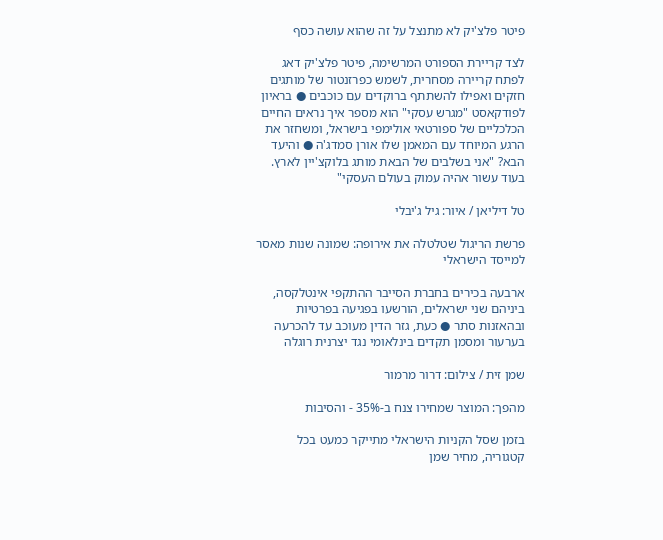פיטר פלצ'יק לא מתנצל על זה שהוא עושה כסף

לצד קריירת הספורט המרשימה, פיטר פלצ'יק דאג לפתח קריירה מסחרית, לשמש כפרזנטור של מותגים חזקים ואפילו להשתתף ברוקדים עם כוכבים ● בראיון לפודקאסט "מגרש עסקי" הוא מספר איך נראים החיים הכלכליים של ספורטאי אולימפי בישראל, ומשחזר את הרגע המיוחד עם המאמן שלו אורן סמדג'ה ● והיעד הבא? "אני בשלבים של הבאת מותג בלוקצ'יין לארץ. בעוד עשור אהיה עמוק בעולם העסקי"

טל דיליאן / איור: גיל ג'יבלי

פרשת הריגול שטלטלה את אירופה: שמונה שנות מאסר למייסד הישראלי

ארבעה בכירים בחברת הסייבר ההתקפי אינטלקסה, ביניהם שני ישראלים, הורשעו בפגיעה בפרטיות ובהאזנות סתר ● כעת, גזר הדין מעוכב עד להכרעה בערעור ומסמן תקדים בינלאומי נגד יצרנית רוגלה

שמן זית / צילום: דרור מרמור

מהפך: המוצר שמחירו צנח ב-35% - והסיבות

בזמן שסל הקניות הישראלי מתייקר כמעט בכל קטגוריה, מחיר שמן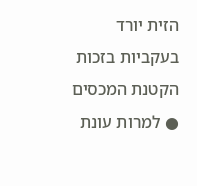הזית יורד בעקביות בזכות הקטנת המכסים ● למרות עונת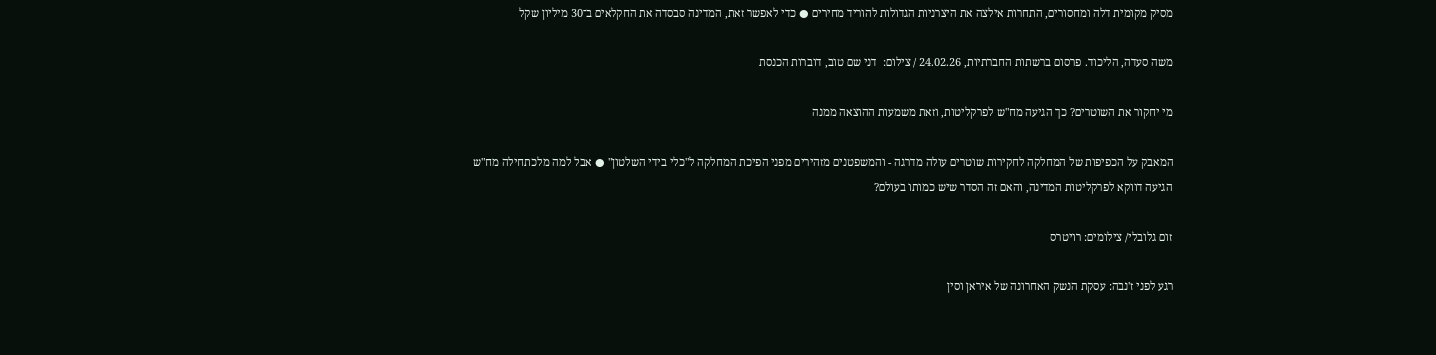מסיק מקומית דלה ומחסורים, התחרות אילצה את היצרניות הגדולות להוריד מחירים ● כדי לאפשר זאת, המדינה סבסדה את החקלאים ב־30 מיליון שקל

משה סעדה, הליכוד. פרסום ברשתות החברתיות, 24.02.26 / צילום:  דני שם טוב, דוברות הכנסת

מי יחקור את השוטרים? כך הגיעה מח"ש לפרקליטות, וזאת משמעות ההוצאה ממנה

המאבק על הכפיפות של המחלקה לחקירות שוטרים עולה מדרגה - והמשפטנים מזהירים מפני הפיכת המחלקה ל"כלי בידי השלטון" ● אבל למה מלכתחילה מח"ש הגיעה דווקא לפרקליטות המדינה, והאם זה הסדר שיש כמותו בעולם?

זום גלובלי/ צילומים: רויטרס

רגע לפני ז'נבה: עסקת הנשק האחרונה של איראן וסין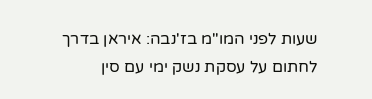שעות לפני המו"מ בז'נבה: איראן בדרך לחתום על עסקת נשק ימי עם סין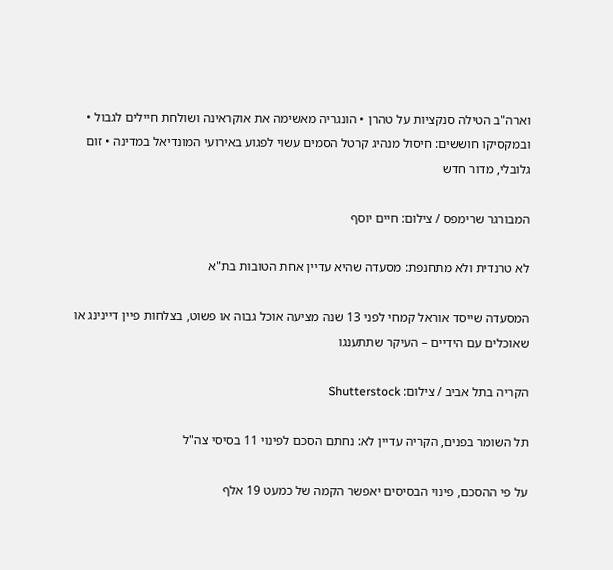וארה"ב הטילה סנקציות על טהרן • הונגריה מאשימה את אוקראינה ושולחת חיילים לגבול • ובמקסיקו חוששים: חיסול מנהיג קרטל הסמים עשוי לפגוע באירועי המונדיאל במדינה • זום גלובלי, מדור חדש

המבורגר שרימפס / צילום: חיים יוסף

לא טרנדית ולא מתחנפת: מסעדה שהיא עדיין אחת הטובות בת"א

המסעדה שייסד אוראל קמחי לפני 13 שנה מציעה אוכל גבוה או פשוט, בצלחות פיין דיינינג או שאוכלים עם הידיים – העיקר שתתענגו

הקריה בתל אביב / צילום: Shutterstock

תל השומר בפנים, הקריה עדיין לא: נחתם הסכם לפינוי 11 בסיסי צה"ל

על פי ההסכם, פינוי הבסיסים יאפשר הקמה של כמעט 19 אלף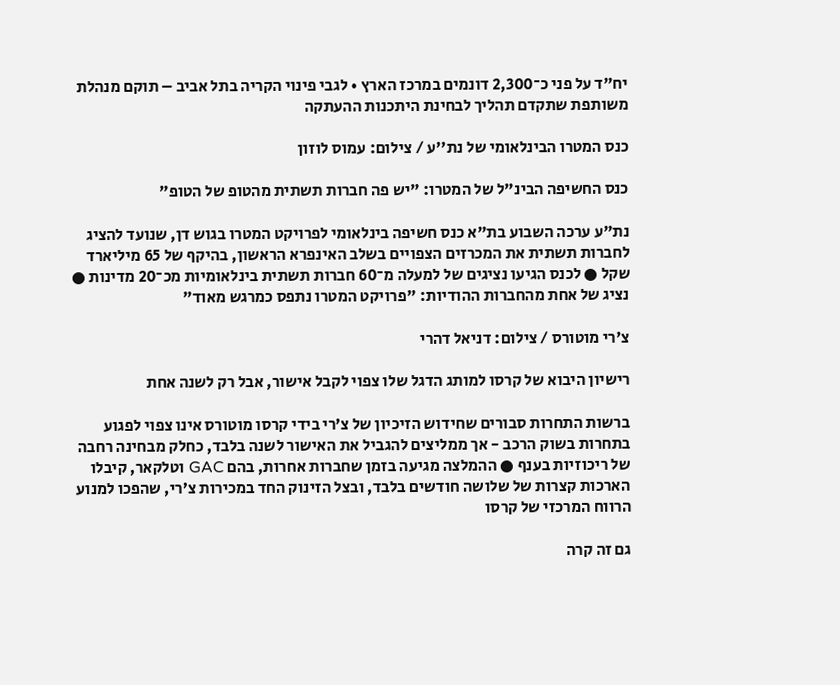יח"ד על פני כ־2,300 דונמים במרכז הארץ • לגבי פינוי הקריה בתל אביב – תוקם מנהלת משותפת שתקדם תהליך לבחינת היתכנות ההעתקה

כנס המטרו הבינלאומי של נת''ע / צילום: עמוס לוזון

כנס החשיפה הבינ"ל של המטרו: "יש פה חברות תשתית מהטופ של הטופ"

נת"ע ערכה השבוע בת"א כנס חשיפה בינלאומי לפרויקט המטרו בגוש דן, שנועד להציג לחברות תשתית את המכרזים הצפויים בשלב האינפרא הראשון, בהיקף של 65 מיליארד שקל ● לכנס הגיעו נציגים של למעלה מ־60 חברות תשתית בינלאומיות מכ־20 מדינות ● נציג של אחת מהחברות ההודיות: "פרויקט המטרו נתפס כמרגש מאוד"

צ'רי מוטורס / צילום: דניאל דהרי

רישיון היבוא של קרסו למותג הדגל שלו צפוי לקבל אישור, אבל רק לשנה אחת

ברשות התחרות סבורים שחידוש הזיכיון של צ’רי בידי קרסו מוטורס אינו צפוי לפגוע בתחרות בשוק הרכב - אך ממליצים להגביל את האישור לשנה בלבד, כחלק מבחינה רחבה של ריכוזיות בענף ● ההמלצה מגיעה בזמן שחברות אחרות, בהם GAC וטלקאר, קיבלו הארכות קצרות של שלושה חודשים בלבד, ובצל הזינוק החד במכירות צ’רי, שהפכו למנוע הרווח המרכזי של קרסו

גם זה קרה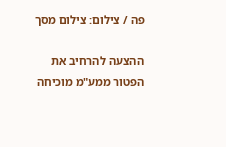פה / צילום: צילום מסך

ההצעה להרחיב את הפטור ממע"מ מוכיחה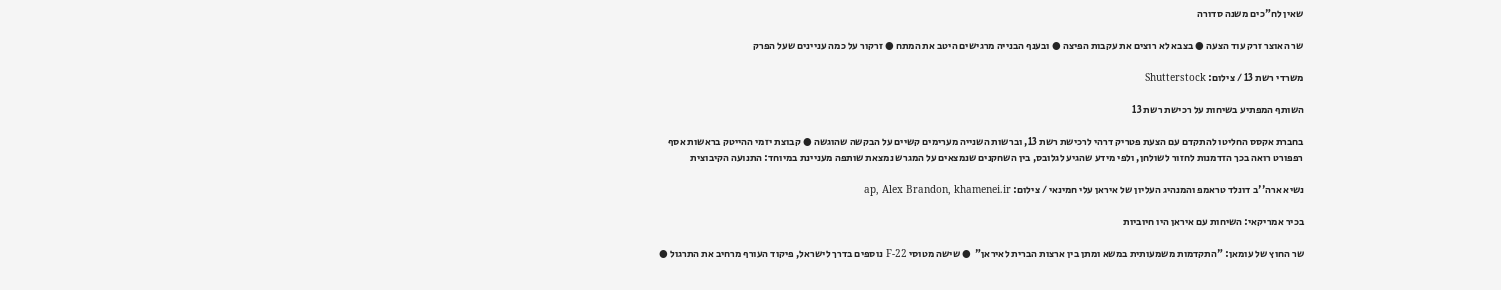שאין לח"כים משנה סדורה

שר האוצר זרק עוד הצעה ● בצבא לא רוצים את עקבות הפיצה ● ובענף הבנייה מרגישים היטב את המתח ● זרקור על כמה עניינים שעל הפרק

משרדי רשת 13 / צילום: Shutterstock

השותף המפתיע בשיחות על רכישת רשת 13

בחברת אקסס החליטו להתקדם עם הצעת פטריק דרהי לרכישת רשת 13, וברשות השנייה מערימים קשיים על הבקשה שהוגשה ● קבוצת יזמי ההייטק בראשות אסף רפפורט רואה בכך הזדמנות לחזור לשולחן, ולפי מידע שהגיע לגלובס, בין השחקנים שנמצאים על המגרש נמצאת שותפה מעניינת במיוחד: התנועה הקיבוצית

נשיא ארה''ב דונלד טראמפ והמנהיג העליון של איראן עלי חמינאי / צילום: ap, Alex Brandon, khamenei.ir

בכיר אמריקאי: השיחות עם איראן היו חיוביות

שר החוץ של עומאן: "התקדמות משמעותית במשא ומתן בין ארצות הברית לאיראן"  ● שישה מטוסי F-22 נוספים בדרך לישראל, פיקוד העורף מרחיב את התרגול ●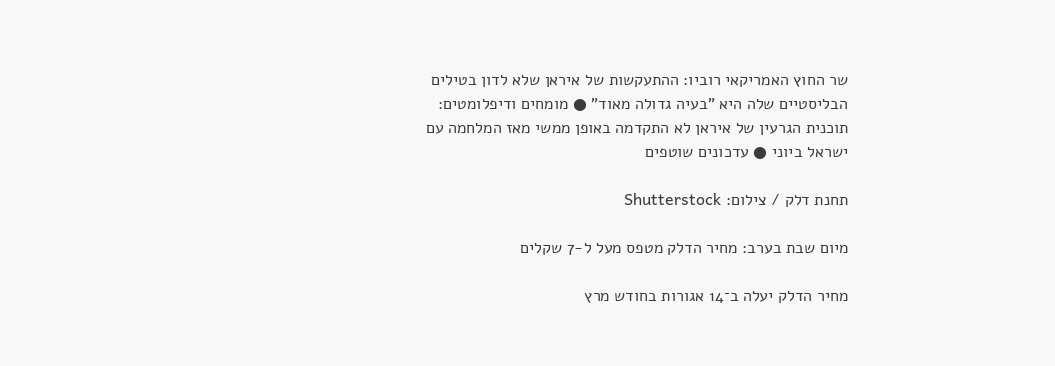שר החוץ האמריקאי רוביו: ההתעקשות של איראן שלא לדון בטילים הבליסטיים שלה היא "בעיה גדולה מאוד" ● מומחים ודיפלומטים: תוכנית הגרעין של איראן לא התקדמה באופן ממשי מאז המלחמה עם ישראל ביוני ● עדכונים שוטפים

תחנת דלק / צילום: Shutterstock

מיום שבת בערב: מחיר הדלק מטפס מעל ל-7 שקלים

מחיר הדלק יעלה ב־14 אגורות בחודש מרץ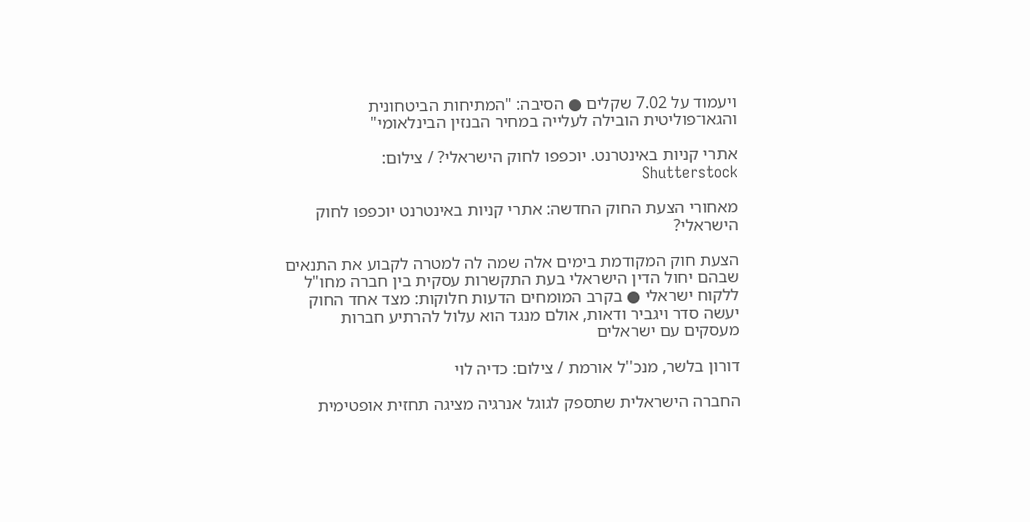ויעמוד על 7.02 שקלים ● הסיבה: "המתיחות הביטחונית והגאו־פוליטית הובילה לעלייה במחיר הבנזין הבינלאומי"

אתרי קניות באינטרנט. יוכפפו לחוק הישראלי? / צילום: Shutterstock

מאחורי הצעת החוק החדשה: אתרי קניות באינטרנט יוכפפו לחוק הישראלי?

הצעת חוק המקודמת בימים אלה שמה לה למטרה לקבוע את התנאים שבהם יחול הדין הישראלי בעת התקשרות עסקית בין חברה מחו"ל ללקוח ישראלי ● בקרב המומחים הדעות חלוקות: מצד אחד החוק יעשה סדר ויגביר ודאות, אולם מנגד הוא עלול להרתיע חברות מעסקים עם ישראלים

דורון בלשר, מנכ''ל אורמת / צילום: כדיה לוי

החברה הישראלית שתספק לגוגל אנרגיה מציגה תחזית אופטימית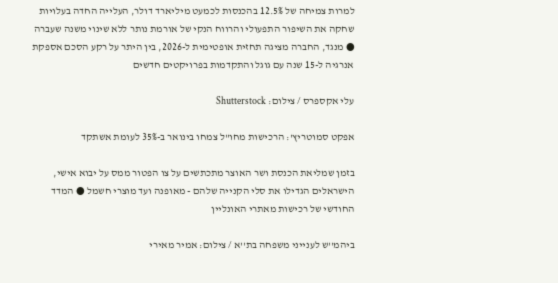למרות צמיחה של 12.5% בהכנסות לכמעט מיליארד דולר, העלייה החדה בעלויות שחקה את השיפור התפעולי והרווח הנקי של אורמת נותר ללא שינוי משנה שעברה ● מנגד, החברה מציגה תחזית אופטימית ל-2026, בין היתר על רקע הסכם אספקת אנרגיה ל-15 שנה עם גוגל והתקדמות בפרויקטים חדשים

עלי אקספרס / צילום: Shutterstock

אפקט סמוטריץ': הרכישות מחו"ל צמחו בינואר ב-35% לעומת אשתקד

בזמן שמליאת הכנסת ושר האוצר מתכתשים על צו הפטור ממס על יבוא אישי, הישראלים הגדילו את סלי הקנייה שלהם - מאופנה ועד מוצרי חשמל ● המדד החודשי של רכישות מאתרי האונליין

ביהמ''ש לענייני משפחה בת''א / צילום: אמיר מאירי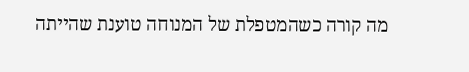מה קורה כשהמטפלת של המנוחה טוענת שהייתה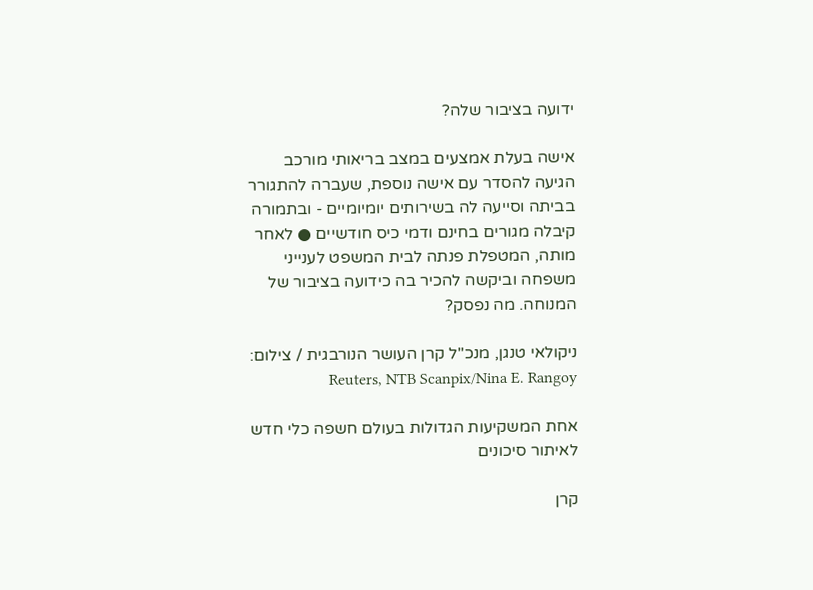ידועה בציבור שלה?

אישה בעלת אמצעים במצב בריאותי מורכב הגיעה להסדר עם אישה נוספת, שעברה להתגורר בביתה וסייעה לה בשירותים יומיומיים - ובתמורה קיבלה מגורים בחינם ודמי כיס חודשיים ● לאחר מותה, המטפלת פנתה לבית המשפט לענייני משפחה וביקשה להכיר בה כידועה בציבור של המנוחה. מה נפסק?

ניקולאי טנגן, מנכ''ל קרן העושר הנורבגית / צילום: Reuters, NTB Scanpix/Nina E. Rangoy

אחת המשקיעות הגדולות בעולם חשפה כלי חדש לאיתור סיכונים

קרן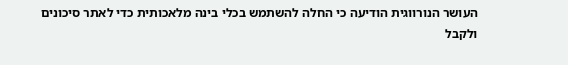העושר הנורווגית הודיעה כי החלה להשתמש בכלי בינה מלאכותית כדי לאתר סיכונים ולקבל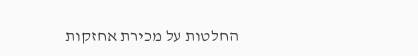החלטות על מכירת אחזקות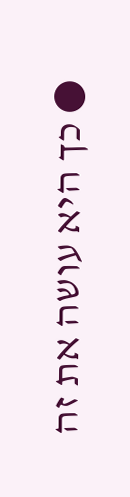● כך היא עושה את זה